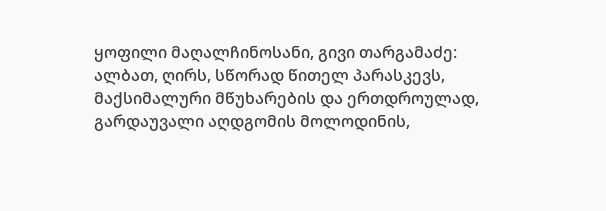ყოფილი მაღალჩინოსანი, გივი თარგამაძე:
ალბათ, ღირს, სწორად წითელ პარასკევს, მაქსიმალური მწუხარების და ერთდროულად, გარდაუვალი აღდგომის მოლოდინის,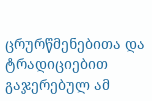ცრურწმენებითა და ტრადიციებით გაჯერებულ ამ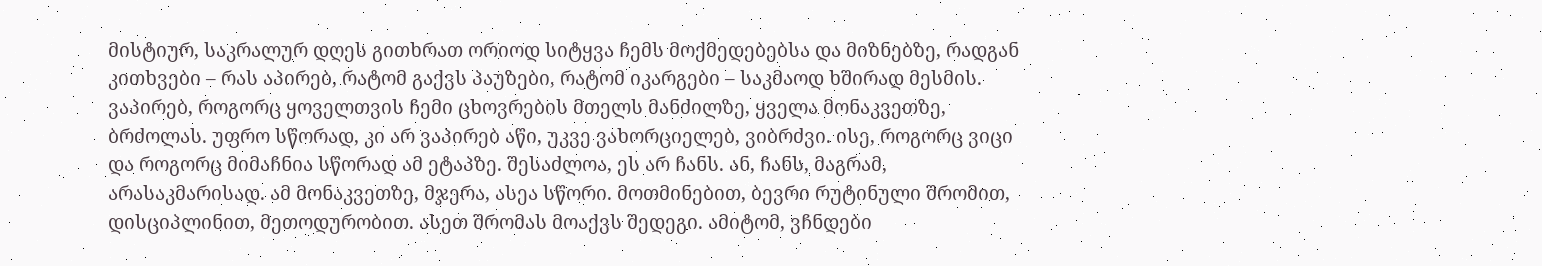მისტიურ, საკრალურ დღეს გითხრათ ორიოდ სიტყვა ჩემს მოქმედებებსა და მიზნებზე, რადგან კითხვები – რას აპირებ, რატომ გაქვს პაუზები, რატომ იკარგები – საკმაოდ ხშირად მესმის.
ვაპირებ, როგორც ყოველთვის ჩემი ცხოვრების მთელს მანძილზე, ყველა მონაკვეთზე, ბრძოლას. უფრო სწორად, კი არ ვაპირებ აწი, უკვე ვახორციელებ, ვიბრძვი. ისე, როგორც ვიცი და როგორც მიმაჩნია სწორად ამ ეტაპზე. შესაძლოა, ეს არ ჩანს. ან, ჩანს, მაგრამ, არასაკმარისად. ამ მონაკვეთზე, მჯერა, ასეა სწორი. მოთმინებით, ბევრი რუტინული შრომით, დისციპლინით, მეთოდურობით. ასეთ შრომას მოაქვს შედეგი. ამიტომ, ვჩნდები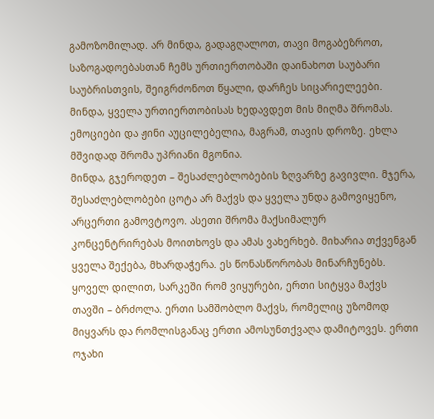გამოზომილად. არ მინდა, გადაგღალოთ, თავი მოგაბეზროთ, საზოგადოებასთან ჩემს ურთიერთობაში დაინახოთ საუბარი საუბრისთვის, შეიგრძონოთ წყალი, დარჩეს სიცარიელეები. მინდა, ყველა ურთიერთობისას ხედავდეთ მის მიღმა შრომას. ემოციები და ჟინი აუცილებელია, მაგრამ, თავის დროზე. ეხლა მშვიდად შრომა უპრიანი მგონია.
მინდა, გჯეროდეთ – შესაძლებლობების ზღვარზე გავივლი. მჯერა, შესაძლებლობები ცოტა არ მაქვს და ყველა უნდა გამოვიყენო, არცერთი გამოვტოვო. ასეთი შრომა მაქსიმალურ კონცენტრირებას მოითხოვს და ამას ვახერხებ. მიხარია თქვენგან ყველა შექება, მხარდაჭერა. ეს წონასწორობას მინარჩუნებს. ყოველ დილით, სარკეში რომ ვიყურები, ერთი სიტყვა მაქვს თავში – ბრძოლა. ერთი სამშობლო მაქვს, რომელიც უზომოდ მიყვარს და რომლისგანაც ერთი ამოსუნთქვაღა დამიტოვეს. ერთი ოჯახი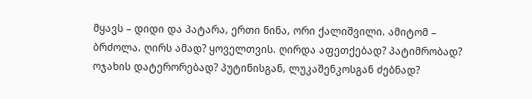მყავს – დიდი და პატარა, ერთი ნინა, ორი ქალიშვილი. ამიტომ – ბრძოლა. ღირს ამად? ყოველთვის. ღირდა აფეთქებად? პატიმრობად? ოჯახის დატერორებად? პუტინისგან, ლუკაშენკოსგან ძებნად?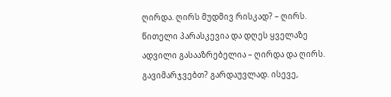ღირდა. ღირს მუდმივ რისკად? – ღირს. წითელი პარასკევია და დღეს ყველაზე ადვილი გასააზრებელია – ღირდა და ღირს. გავიმარჯვებთ? გარდაუვლად. ისევე,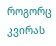როგორც კვირას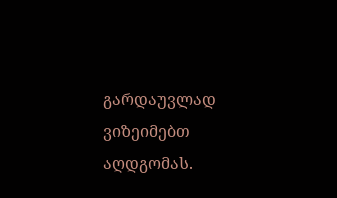გარდაუვლად ვიზეიმებთ აღდგომას.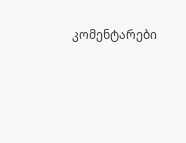კომენტარები